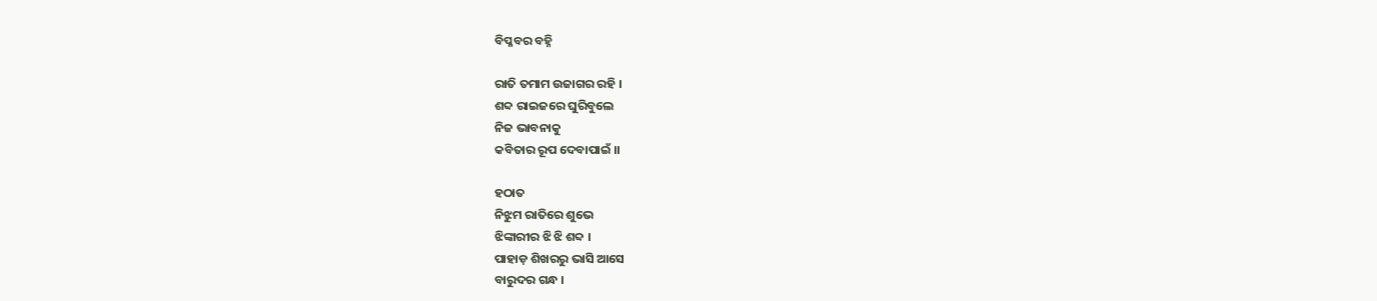ବିପ୍ଳବର ବହ୍ନି

ରାତି ତମାମ ଉଜାଗର ରହି ।
ଶବ୍ଦ ରାଇଜରେ ଘୁରିବୁଲେ
ନିଜ ଭାବନାକୁ
କବିତାର ରୂପ ଦେବାପାଇଁ ।।

ହଠାତ
ନିଝୁମ ରାତିରେ ଶୁଭେ
ଝିଙ୍କାରୀର ଝି ଝି ଶବ୍ଦ ।
ପାହାଡ଼ ଶିଖରରୁ ଭାସି ଆସେ
ବାରୁଦର ଗନ୍ଧ ।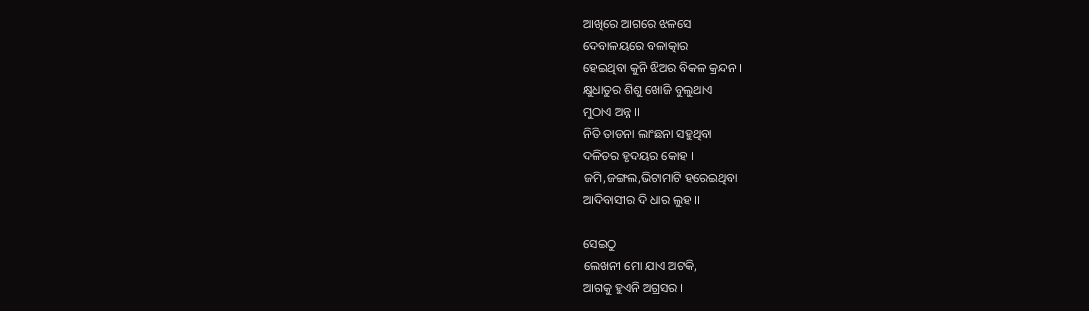ଆଖିରେ ଆଗରେ ଝଳସେ
ଦେବାଳୟରେ ବଳାତ୍କାର
ହେଇଥିବା କୁନି ଝିଅର ବିକଳ କ୍ରନ୍ଦନ ।
କ୍ଷୁଧାତୁର ଶିଶୁ ଖୋଜି ବୁଲୁଥାଏ
ମୁଠାଏ ଅନ୍ନ ।।
ନିତି ତାଡନା ଲାଂଛନା ସହୁଥିବା
ଦଳିତର ହୃଦୟର କୋହ ।
ଜମି,ଜଙ୍ଗଲ,ଭିଟାମାଟି ହରେଇଥିବା
ଆଦିବାସୀର ଦି ଧାର ଲୁହ ।।

ସେଇଠୁ
ଲେଖନୀ ମୋ ଯାଏ ଅଟକି,
ଆଗକୁ ହୁଏନି ଅଗ୍ରସର ।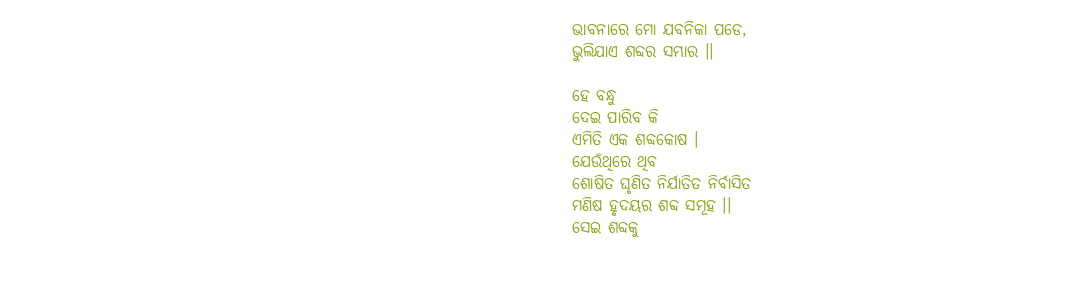ଭାବନାରେ ମୋ ଯବନିକା ପଡେ,
ଭୁଲିଯାଏ ଶବ୍ଦର ସମ୍ଭାର ।।

ହେ ବନ୍ଧୁ
ଦେଇ ପାରିବ କି
ଏମିତି ଏକ ଶବ୍ଦକୋଷ ।
ଯେଉଁଥିରେ ଥିବ
ଶୋଷିତ ଘୃଣିତ ନିର୍ଯାତିତ ନିର୍ବାସିତ
ମଣିଷ ହୃଦୟର ଶବ୍ଦ ସମୂହ ।।
ସେଇ ଶବ୍ଦକୁ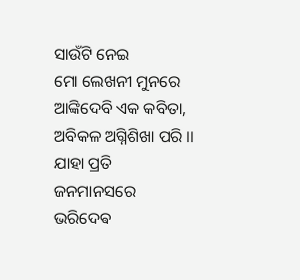ସାଉଁଟି ନେଇ
ମୋ ଲେଖନୀ ମୁନରେ
ଆଙ୍କିଦେବି ଏକ କବିତା,
ଅବିକଳ ଅଗ୍ନିଶିଖା ପରି ।।
ଯାହା ପ୍ରତି ଜନମାନସରେ
ଭରିଦେଵ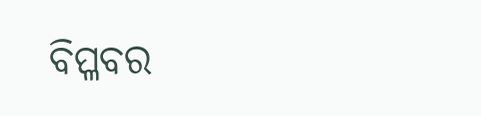ବିପ୍ଳବର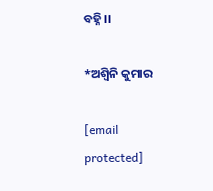ବହ୍ନି ।।

*ଅଶ୍ବିନି କୁମାର

[email protected]